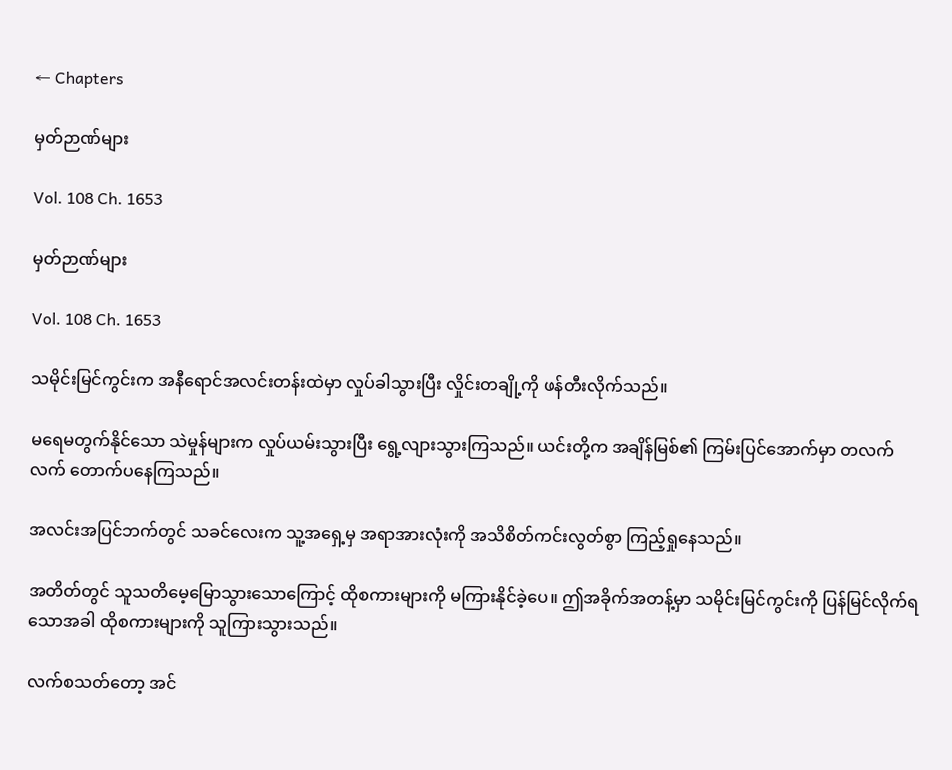← Chapters

မှတ်ဉာဏ်များ

Vol. 108 Ch. 1653

မှတ်ဉာဏ်များ

Vol. 108 Ch. 1653

သမိုင်းမြင်ကွင်းက အနီရောင်အလင်းတန်းထဲမှာ လှုပ်ခါသွားပြီး လှိုင်းတချို့ကို ဖန်တီးလိုက်သည်။

မရေမတွက်နိုင်သော သဲမှုန်များက လှုပ်ယမ်းသွားပြီး ရွေ့လျားသွားကြသည်။ ယင်းတို့က အချိန်မြစ်၏ ကြမ်းပြင်အောက်မှာ တလက်လက် တောက်ပနေကြသည်။

အလင်းအပြင်ဘက်တွင် သခင်လေးက သူ့အရှေ့မှ အရာအားလုံးကို အသိစိတ်ကင်းလွတ်စွာ ကြည့်ရှုနေသည်။

အတိတ်တွင် သူသတိမေ့မြောသွားသောကြောင့် ထိုစကားများကို မကြားနိုင်ခဲ့ပေ။ ဤအခိုက်အတန့်မှာ သမိုင်းမြင်ကွင်းကို ပြန်မြင်လိုက်ရသောအခါ ထိုစကားများကို သူကြားသွားသည်။

လက်စသတ်တော့ အင်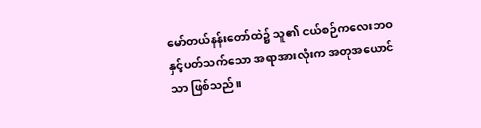မော်တယ်နန်းတော်ထဲ၌ သူ၏ ငယ်စဉ်ကလေးဘဝနှင့်ပတ်သက်သော အရာအားလုံးက အတုအယောင်သာ ဖြစ်သည်။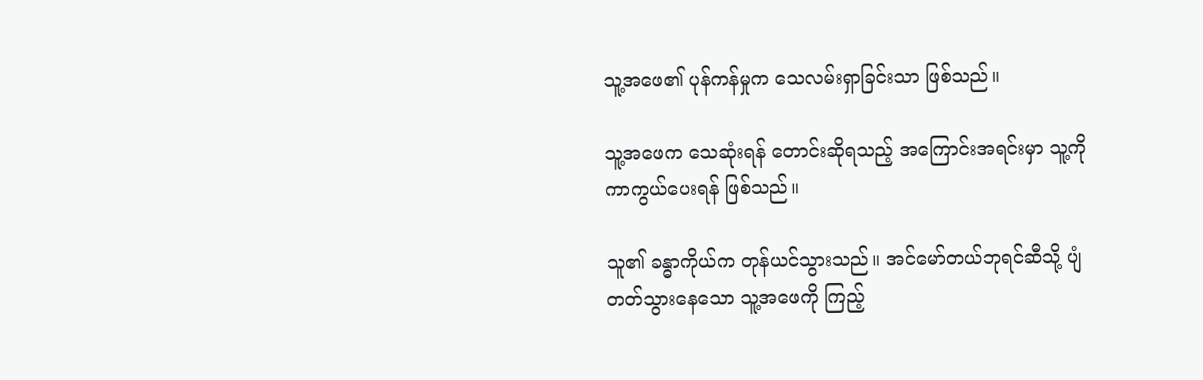သူ့အဖေ၏ ပုန်ကန်မှုက သေလမ်းရှာခြင်းသာ ဖြစ်သည်။

သူ့အဖေက သေဆုံးရန် တောင်းဆိုရသည့် အကြောင်းအရင်းမှာ သူ့ကို ကာကွယ်ပေးရန် ဖြစ်သည်။

သူ၏ ခန္ဓာကိုယ်က တုန်ယင်သွားသည်။ အင်မော်တယ်ဘုရင်ဆီသို့ ပျံတတ်သွားနေသော သူ့အဖေကို ကြည့်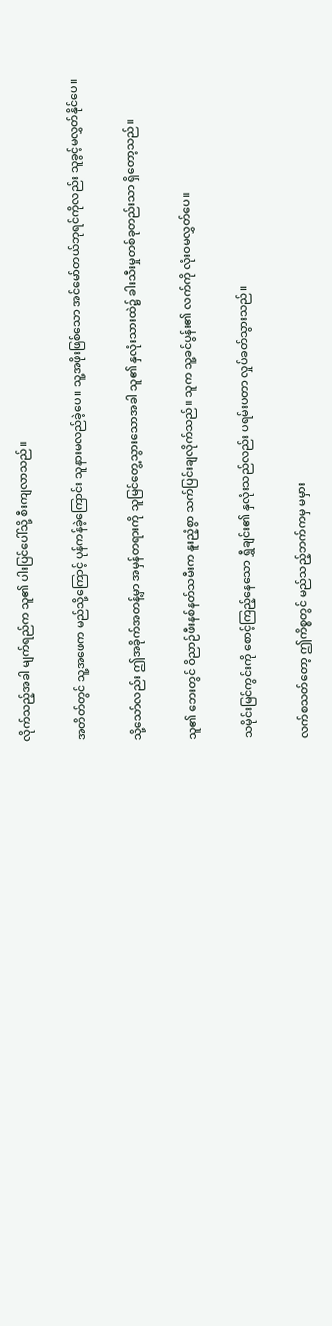လိုက်သည့်အခါ မျက်ရည်က သူ၏ ပါးပြင်ပေါ်သို့ စီးကျလာသည်။

အတိတ်တွင် သူ့အဖေက မည်သို့ကြောင့် ပုန်ကန်ခဲ့ကြောင်း သူနားမလည်ခဲ့ပေ။ သူ့အဖိုးဖြစ်သော အင်မော်တယ်ဘုရင်ကိုလည်း သူခွင့်မလွှတ်နိုင်ပေ။

သို့သော်လည်း ဤအခိုက်အတန့်မှာ အမှန်တရားကို သူမြင်တွေ့သွားသောအခါ သူ၏ နှလုံးသားထဲ၌ ခါးသီးမှုတစ်ခုတည်းသာ ရှိတော့သည်။

သူ၏ ဘေးတွင် ဝိညာဉ်ဖီးနစ်နတ်သမီးက နူးညံ့စွာ သက်ပြင်းချလိုက်သည်။ သူက သူ့ခင်ပွန်း၏ လက်ကို လုံးဝမလွှတ်ပေ။

သမိုင်းမြင်ကွင်းကို စောင့်ကြည့်နေသော ရွှီချင်း၏ နှလုံးသည်လည်း ပရမ်းပတာ လှုပ်ခတ်သွားသည်။

လက်စသတ်တော့ ဤကိစ္စတွင် မည်သည့်ဘက်ကမှ မမှား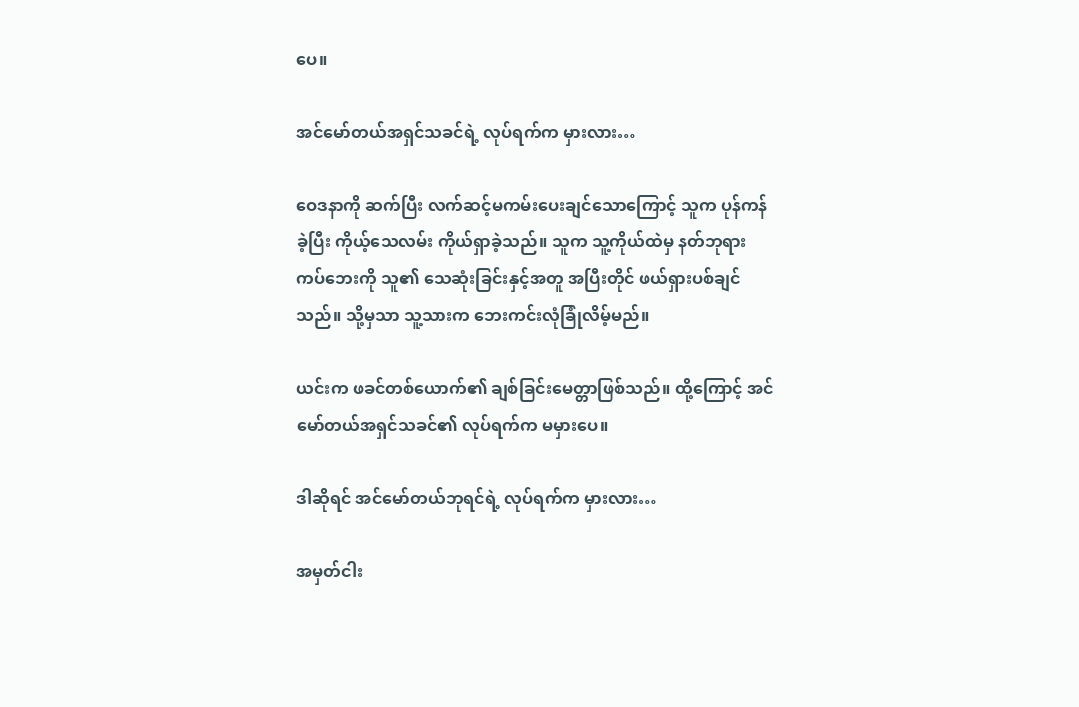ပေ။

အင်မော်တယ်အရှင်သခင်ရဲ့ လုပ်ရက်က မှားလား…

ဝေဒနာကို ဆက်ပြီး လက်ဆင့်မကမ်းပေးချင်သောကြောင့် သူက ပုန်ကန်ခဲ့ပြီး ကိုယ့်သေလမ်း ကိုယ်ရှာခဲ့သည်။ သူက သူ့ကိုယ်ထဲမှ နတ်ဘုရားကပ်ဘေးကို သူ၏ သေဆုံးခြင်းနှင့်အတူ အပြီးတိုင် ဖယ်ရှားပစ်ချင်သည်။ သို့မှသာ သူ့သားက ဘေးကင်းလုံခြုံလိမ့်မည်။

ယင်းက ဖခင်တစ်ယောက်၏ ချစ်ခြင်းမေတ္တာဖြစ်သည်။ ထို့ကြောင့် အင်မော်တယ်အရှင်သခင်၏ လုပ်ရက်က မမှားပေ။

ဒါဆိုရင် အင်မော်တယ်ဘုရင်ရဲ့ လုပ်ရက်က မှားလား…

အမှတ်ငါး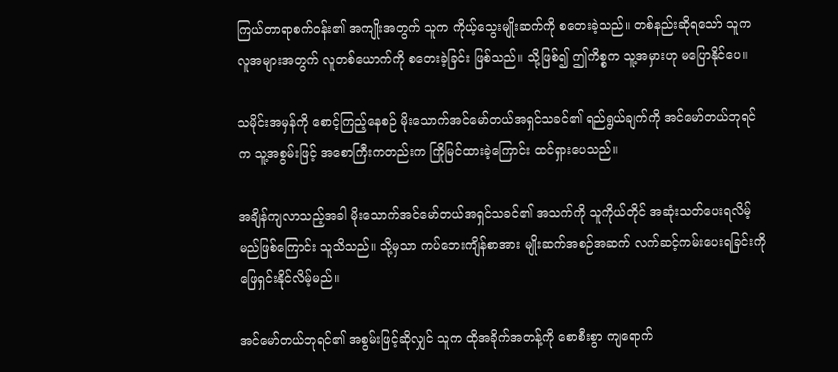ကြယ်တာရာစက်ဝန်း၏ အကျိုးအတွက် သူက ကိုယ့်သွေးမျိုးဆက်ကို စတေးခဲ့သည်။ တစ်နည်းဆိုရသော် သူက လူအများအတွက် လူတစ်ယောက်ကို စတေးခဲ့ခြင်း ဖြစ်သည်။ သို့ဖြစ်၍ ဤကိစ္စက သူ့အမှားဟု မပြောနိုင်ပေ။

သမိုင်းအမှန်ကို စောင့်ကြည့်နေစဉ် မိုးသောက်အင်မော်တယ်အရှင်သခင်၏ ရည်ရွယ်ချက်ကို အင်မော်တယ်ဘုရင်က သူ့အစွမ်းဖြင့် အစောကြီးကတည်းက ကြိုမြင်ထားခဲ့ကြောင်း ထင်ရှားပေသည်။

အချိန်ကျလာသည့်အခါ မိုးသောက်အင်မော်တယ်အရှင်သခင်၏ အသက်ကို သူကိုယ်တိုင် အဆုံးသတ်ပေးရလိမ့်မည်ဖြစ်ကြောင်း သူသိသည်။ သို့မှသာ ကပ်ဘေးကျိန်စာအား မျိုးဆက်အစဉ်အဆက် လက်ဆင့်ကမ်းပေးရခြင်းကို ဖြေရှင်းနိုင်လိမ့်မည်။

အင်မော်တယ်ဘုရင်၏ အစွမ်းဖြင့်ဆိုလျှင် သူက ထိုအခိုက်အတန့်ကို စောစီးစွာ ကျရောက်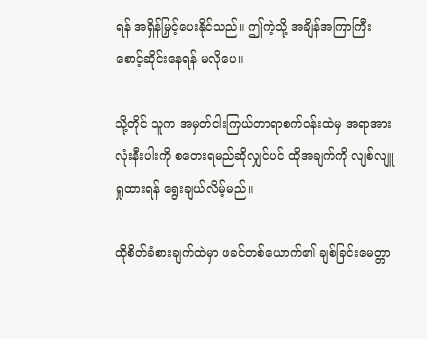ရန် အရှိန်မြှင့်ပေးနိုင်သည်။ ဤကဲ့သို့ အချိန်အကြာကြီး စောင့်ဆိုင်းနေရန် မလိုပေ။

သို့တိုင် သူက အမှတ်ငါးကြယ်တာရာစက်ဝန်းထဲမှ အရာအားလုံးနီးပါးကို စတေးရမည်ဆိုလျှင်ပင် ထိုအချက်ကို လျစ်လျူရှုထားရန် ရွေးချယ်လိမ့်မည်။

ထိုစိတ်ခံစားချက်ထဲမှာ ဖခင်တစ်ယောက်၏ ချစ်ခြင်းမေတ္တာ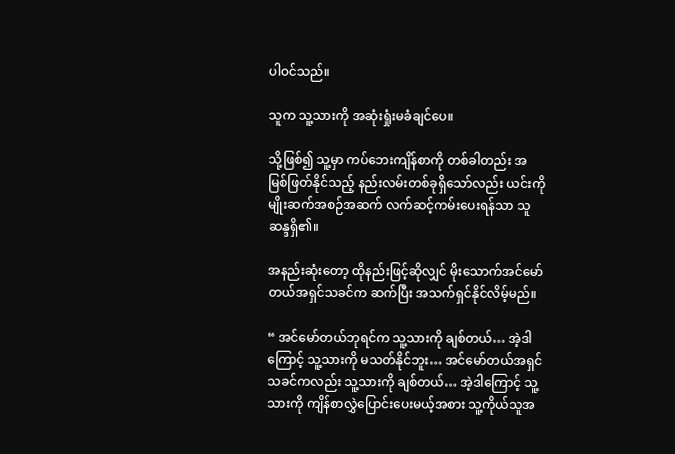ပါဝင်သည်။

သူက သူ့သားကို အဆုံးရှုံးမခံချင်ပေ။

သို့ဖြစ်၍ သူ့မှာ ကပ်ဘေးကျိန်စာကို တစ်ခါတည်း အမြစ်ဖြတ်နိုင်သည့် နည်းလမ်းတစ်ခုရှိသော်လည်း ယင်းကို မျိုးဆက်အစဉ်အဆက် လက်ဆင့်ကမ်းပေးရန်သာ သူဆန္ဒရှိ၏။

အနည်းဆုံးတော့ ထိုနည်းဖြင့်ဆိုလျှင် မိုးသောက်အင်မော်တယ်အရှင်သခင်က ဆက်ပြီး အသက်ရှင်နိုင်လိမ့်မည်။

“ အင်မော်တယ်ဘုရင်က သူ့သားကို ချစ်တယ်… အဲ့ဒါကြောင့် သူ့သားကို မသတ်နိုင်ဘူး… အင်မော်တယ်အရှင်သခင်ကလည်း သူ့သားကို ချစ်တယ်… အဲ့ဒါကြောင့် သူ့သားကို ကျိန်စာလွှဲပြောင်းပေးမယ့်အစား သူ့ကိုယ်သူအ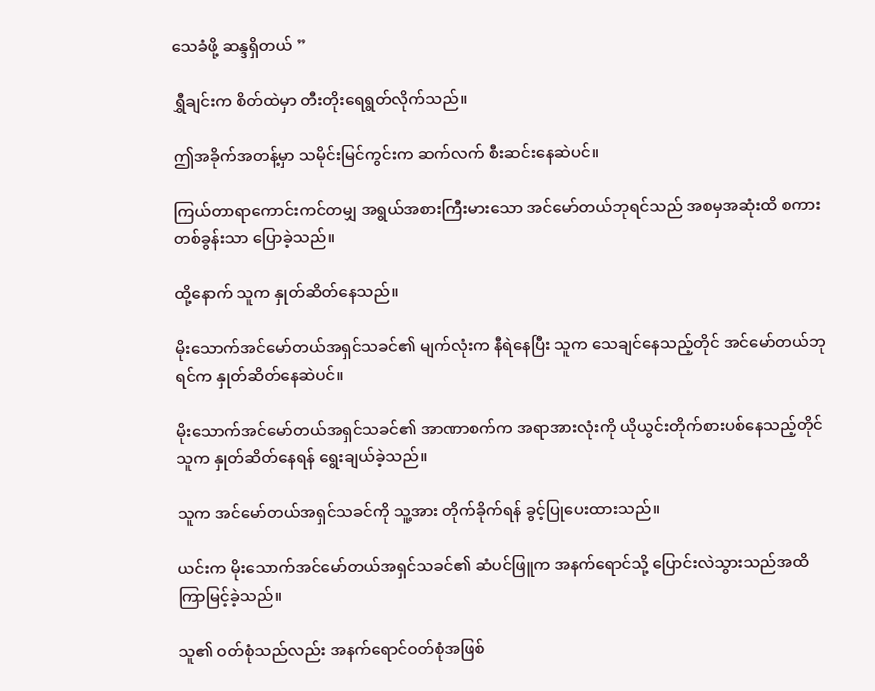သေခံဖို့ ဆန္ဒရှိတယ် ”

ရွှီချင်းက စိတ်ထဲမှာ တီးတိုးရေရွတ်လိုက်သည်။

ဤအခိုက်အတန့်မှာ သမိုင်းမြင်ကွင်းက ဆက်လက် စီးဆင်းနေဆဲပင်။

ကြယ်တာရာကောင်းကင်တမျှ အရွယ်အစားကြီးမားသော အင်မော်တယ်ဘုရင်သည် အစမှအဆုံးထိ စကားတစ်ခွန်းသာ ပြောခဲ့သည်။

ထို့နောက် သူက နှုတ်ဆိတ်နေသည်။

မိုးသောက်အင်မော်တယ်အရှင်သခင်၏ မျက်လုံးက နီရဲနေပြီး သူက သေချင်နေသည့်တိုင် အင်မော်တယ်ဘုရင်က နှုတ်ဆိတ်နေဆဲပင်။

မိုးသောက်အင်မော်တယ်အရှင်သခင်၏ အာဏာစက်က အရာအားလုံးကို ယိုယွင်းတိုက်စားပစ်နေသည့်တိုင် သူက နှုတ်ဆိတ်နေရန် ရွေးချယ်ခဲ့သည်။

သူက အင်မော်တယ်အရှင်သခင်ကို သူ့အား တိုက်ခိုက်ရန် ခွင့်ပြုပေးထားသည်။

ယင်းက မိုးသောက်အင်မော်တယ်အရှင်သခင်၏ ဆံပင်ဖြူက အနက်ရောင်သို့ ပြောင်းလဲသွားသည်အထိ ကြာမြင့်ခဲ့သည်။

သူ၏ ဝတ်စုံသည်လည်း အနက်ရောင်ဝတ်စုံအဖြစ်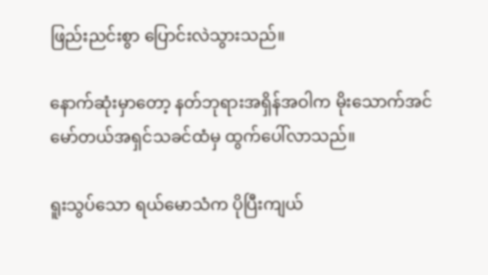ဖြည်းညင်းစွာ ပြောင်းလဲသွားသည်။

နောက်ဆုံးမှာတော့ နတ်ဘုရားအရှိန်အဝါက မိုးသောက်အင်မော်တယ်အရှင်သခင်ထံမှ ထွက်ပေါ်လာသည်။

ရူးသွပ်သော ရယ်မောသံက ပိုပြီးကျယ်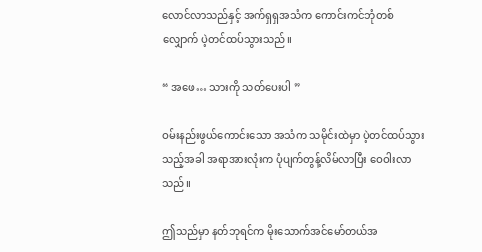လောင်လာသည်နှင့် အက်ရှရှအသံက ကောင်းကင်ဘုံတစ်လျှောက် ပဲ့တင်ထပ်သွားသည်။

“ အဖေ… သားကို သတ်ပေးပါ ”

ဝမ်းနည်းဖွယ်ကောင်းသော အသံက သမိုင်းထဲမှာ ပဲ့တင်ထပ်သွားသည့်အခါ အရာအားလုံးက ပုံပျက်တွန့်လိမ်လာပြီး ဝေဝါးလာသည်။

ဤသည်မှာ နတ်ဘုရင်က မိုးသောက်အင်မော်တယ်အ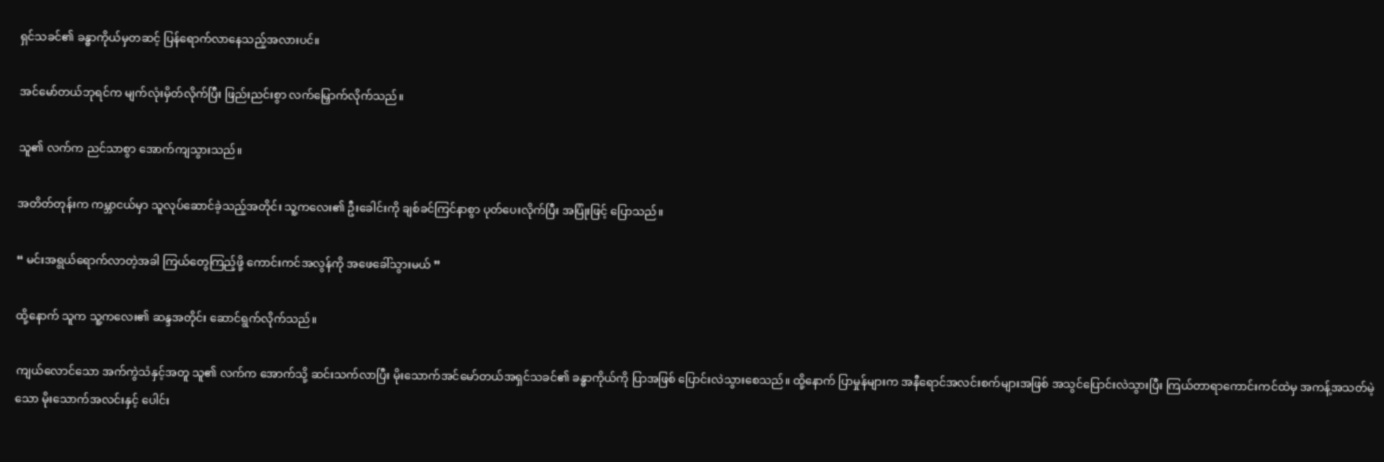ရှင်သခင်၏ ခန္ဓာကိုယ်မှတဆင့် ပြန်ရောက်လာနေသည့်အလားပင်။

အင်မော်တယ်ဘုရင်က မျက်လုံးမှိတ်လိုက်ပြီး ဖြည်းညင်းစွာ လက်မြှောက်လိုက်သည်။

သူ၏ လက်က ညင်သာစွာ အောက်ကျသွားသည်။

အတိတ်တုန်းက ကမ္ဘာငယ်မှာ သူလုပ်ဆောင်ခဲ့သည့်အတိုင်း သူ့ကလေး၏ ဦးခေါင်းကို ချစ်ခင်ကြင်နာစွာ ပုတ်ပေးလိုက်ပြီး အပြုံးဖြင့် ပြောသည်။

“ မင်းအရွယ်ရောက်လာတဲ့အခါ ကြယ်တွေကြည့်ဖို့ ကောင်းကင်အလွန်ကို အဖေခေါ်သွားမယ် ”

ထို့နောက် သူက သူ့ကလေး၏ ဆန္ဒအတိုင်း ဆောင်ရွက်လိုက်သည်။

ကျယ်လောင်သော အက်ကွဲသံနှင့်အတူ သူ၏ လက်က အောက်သို့ ဆင်းသက်လာပြီး မိုးသောက်အင်မော်တယ်အရှင်သခင်၏ ခန္ဓာကိုယ်ကို ပြာအဖြစ် ပြောင်းလဲသွားစေသည်။ ထို့နောက် ပြာမှုန်များက အနီရောင်အလင်းစက်များအဖြစ် အသွင်ပြောင်းလဲသွားပြီး ကြယ်တာရာကောင်းကင်ထဲမှ အကန့်အသတ်မဲ့သော မိုးသောက်အလင်းနှင့် ပေါင်း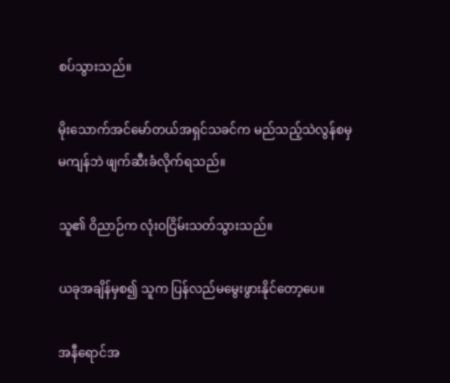စပ်သွားသည်။

မိုးသောက်အင်မော်တယ်အရှင်သခင်က မည်သည့်သဲလွန်စမှမကျန်ဘဲ ဖျက်ဆီးခံလိုက်ရသည်။

သူ၏ ဝိညာဉ်က လုံးဝငြိမ်းသတ်သွားသည်။

ယခုအချိန်မှစ၍ သူက ပြန်လည်မမွေးဖွားနိုင်တော့ပေ။

အနီရောင်အ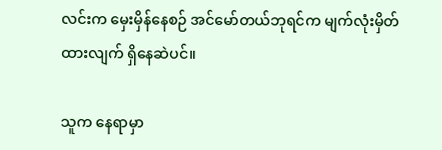လင်းက မှေးမှိန်နေစဉ် အင်မော်တယ်ဘုရင်က မျက်လုံးမှိတ်ထားလျက် ရှိနေဆဲပင်။

သူက နေရာမှာ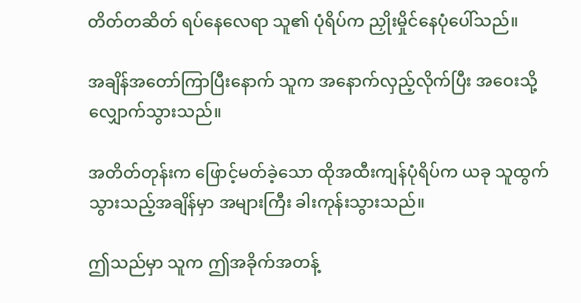တိတ်တဆိတ် ရပ်နေလေရာ သူ၏ ပုံရိပ်က ညှိုးမှိုင်နေပုံပေါ်သည်။

အချိန်အတော်ကြာပြီးနောက် သူက အနောက်လှည့်လိုက်ပြီး အဝေးသို့ လျှောက်သွားသည်။

အတိတ်တုန်းက ဖြောင့်မတ်ခဲ့သော ထိုအထီးကျန်ပုံရိပ်က ယခု သူထွက်သွားသည့်အချိန်မှာ အများကြီး ခါးကုန်းသွားသည်။

ဤသည်မှာ သူက ဤအခိုက်အတန့်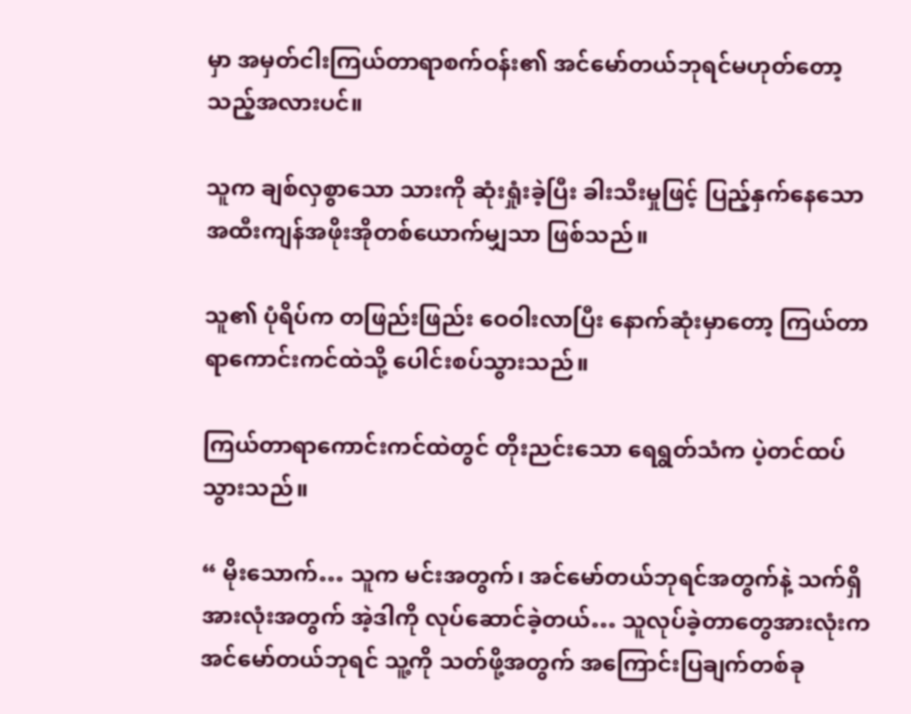မှာ အမှတ်ငါးကြယ်တာရာစက်ဝန်း၏ အင်မော်တယ်ဘုရင်မဟုတ်တော့သည့်အလားပင်။

သူက ချစ်လှစွာသော သားကို ဆုံးရှုံးခဲ့ပြီး ခါးသီးမှုဖြင့် ပြည့်နှက်နေသော အထီးကျန်အဖိုးအိုတစ်ယောက်မျှသာ ဖြစ်သည်။

သူ၏ ပုံရိပ်က တဖြည်းဖြည်း ဝေဝါးလာပြီး နောက်ဆုံးမှာတော့ ကြယ်တာရာကောင်းကင်ထဲသို့ ပေါင်းစပ်သွားသည်။

ကြယ်တာရာကောင်းကင်ထဲတွင် တိုးညင်းသော ရေရွတ်သံက ပဲ့တင်ထပ်သွားသည်။

“ မိုးသောက်… သူက မင်းအတွက်၊ အင်မော်တယ်ဘုရင်အတွက်နဲ့ သက်ရှိအားလုံးအတွက် အဲ့ဒါကို လုပ်ဆောင်ခဲ့တယ်… သူလုပ်ခဲ့တာတွေအားလုံးက အင်မော်တယ်ဘုရင် သူ့ကို သတ်ဖို့အတွက် အကြောင်းပြချက်တစ်ခု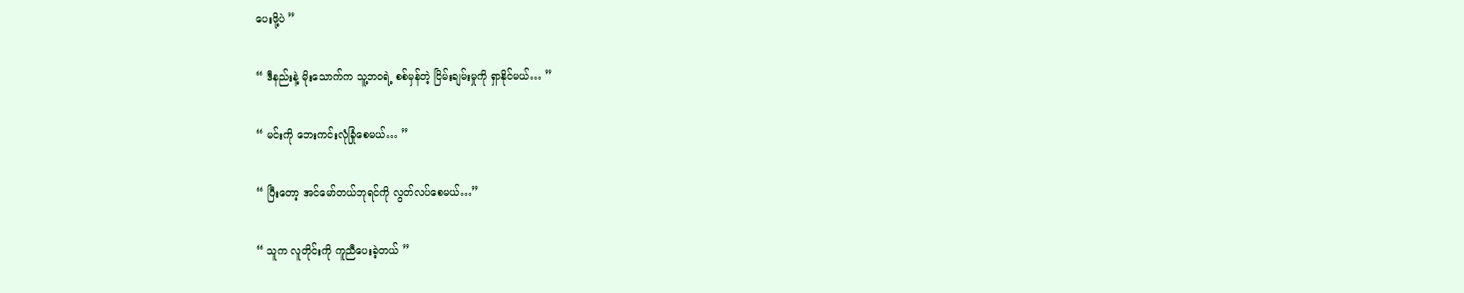ပေးဖို့ပဲ ”

“ ဒီနည်းနဲ့ မိုးသောက်က သူ့ဘဝရဲ့ စစ်မှန်တဲ့ ငြိမ်းချမ်းမှုကို ရှာနိုင်မယ်… ”

“ မင်းကို ဘေးကင်းလုံခြုံစေမယ်… ”

“ ပြီးတော့ အင်မော်တယ်ဘုရင်ကို လွတ်လပ်စေမယ်…”

“ သူက လူတိုင်းကို ကူညီပေးခဲ့တယ် ”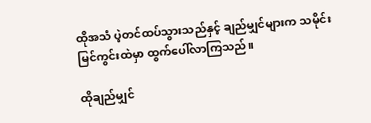ထိုအသံ ပဲ့တင်ထပ်သွားသည်နှင့် ချည်မျှင်များက သမိုင်းမြင်ကွင်းထဲမှာ ထွက်ပေါ်လာကြသည်။

ထိုချည်မျှင်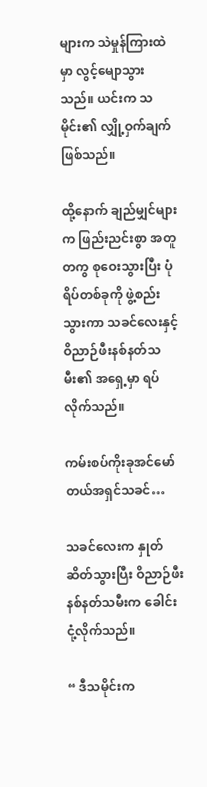များက သဲမှုန်ကြားထဲမှာ လွင့်မျောသွားသည်။ ယင်းက သမိုင်း၏ လျှို့ဝှက်ချက် ဖြစ်သည်။

ထို့နောက် ချည်မျှင်များက ဖြည်းညင်းစွာ အတူတကွ စုဝေးသွားပြီး ပုံရိပ်တစ်ခုကို ဖွဲ့စည်းသွားကာ သခင်လေးနှင့် ဝိညာဉ်ဖီးနစ်နတ်သမီး၏ အရှေ့မှာ ရပ်လိုက်သည်။

ကမ်းစပ်ကိုးခုအင်မော်တယ်အရှင်သခင်…

သခင်လေးက နှုတ်ဆိတ်သွားပြီး ဝိညာဉ်ဖီးနစ်နတ်သမီးက ခေါင်းငုံ့လိုက်သည်။

“ ဒီသမိုင်းက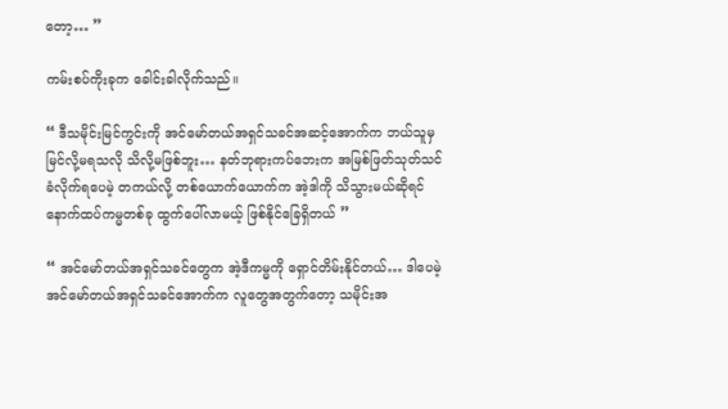တော့… ”

ကမ်းစပ်ကိုးခုက ခေါင်းခါလိုက်သည်။

“ ဒီသမိုင်းမြင်ကွင်းကို အင်မော်တယ်အရှင်သခင်အဆင့်အောက်က ဘယ်သူမှ မြင်လို့မရသလို သိလို့မဖြစ်ဘူး… နတ်ဘုရားကပ်ဘေးက အမြစ်ဖြတ်သုတ်သင်ခံလိုက်ရပေမဲ့ တကယ်လို့ တစ်ယောက်ယောက်က အဲ့ဒါကို သိသွားမယ်ဆိုရင် နောက်ထပ်ကမ္မတစ်ခု ထွက်ပေါ်လာမယ့် ဖြစ်နိုင်ခြေရှိတယ် ”

“ အင်မော်တယ်အရှင်သခင်တွေက အဲ့ဒီကမ္မကို ရှောင်တိမ်းနိုင်တယ်… ဒါပေမဲ့ အင်မော်တယ်အရှင်သခင်အောက်က လူတွေအတွက်တော့ သမိုင်းအ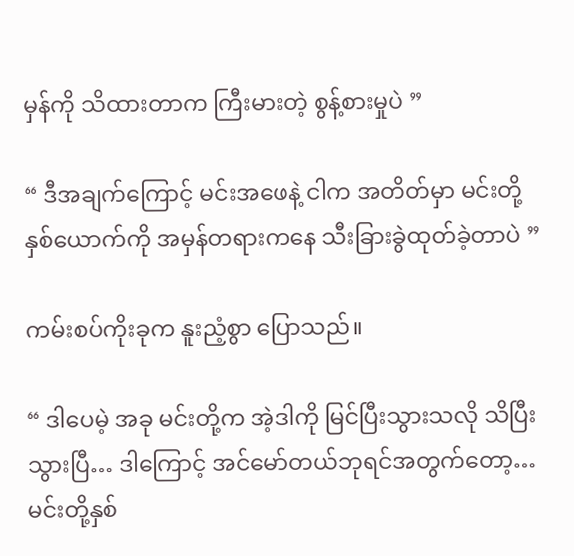မှန်ကို သိထားတာက ကြီးမားတဲ့ စွန့်စားမှုပဲ ”

“ ဒီအချက်ကြောင့် မင်းအဖေနဲ့ ငါက အတိတ်မှာ မင်းတို့နှစ်ယောက်ကို အမှန်တရားကနေ သီးခြားခွဲထုတ်ခဲ့တာပဲ ”

ကမ်းစပ်ကိုးခုက နူးညံ့စွာ ပြောသည်။

“ ဒါပေမဲ့ အခု မင်းတို့က အဲ့ဒါကို မြင်ပြီးသွားသလို သိပြီးသွားပြီ… ဒါကြောင့် အင်မော်တယ်ဘုရင်အတွက်တော့… မင်းတို့နှစ်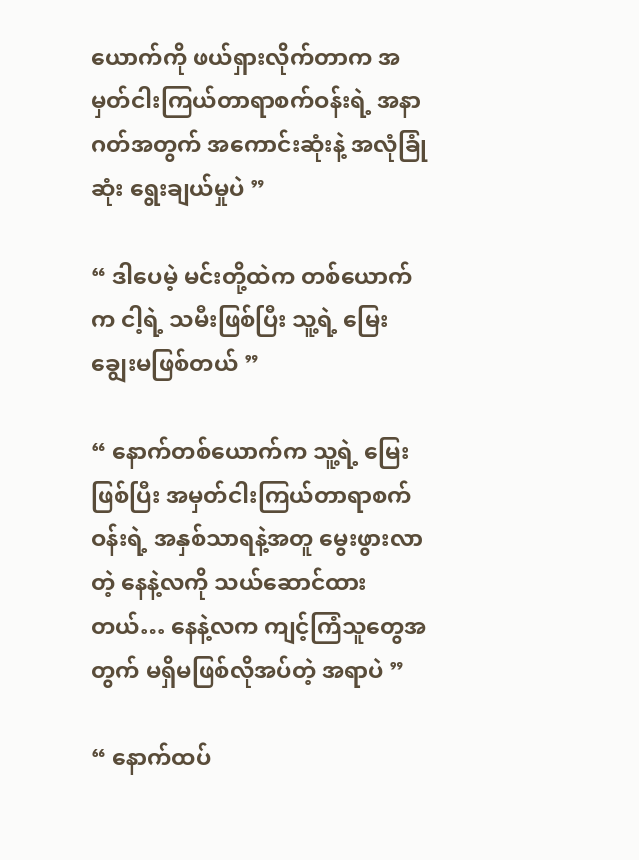ယောက်ကို ဖယ်ရှားလိုက်တာက အမှတ်ငါးကြယ်တာရာစက်ဝန်းရဲ့ အနာဂတ်အတွက် အကောင်းဆုံးနဲ့ အလုံခြုံဆုံး ရွေးချယ်မှုပဲ ”

“ ဒါပေမဲ့ မင်းတို့ထဲက တစ်ယောက်က ငါ့ရဲ့ သမီးဖြစ်ပြီး သူ့ရဲ့ မြေးချွေးမဖြစ်တယ် ”

“ နောက်တစ်ယောက်က သူ့ရဲ့ မြေးဖြစ်ပြီး အမှတ်ငါးကြယ်တာရာစက်ဝန်းရဲ့ အနှစ်သာရနဲ့အတူ မွေးဖွားလာတဲ့ နေနဲ့လကို သယ်ဆောင်ထားတယ်… နေနဲ့လက ကျင့်ကြံသူတွေအတွက် မရှိမဖြစ်လိုအပ်တဲ့ အရာပဲ ”

“ နောက်ထပ်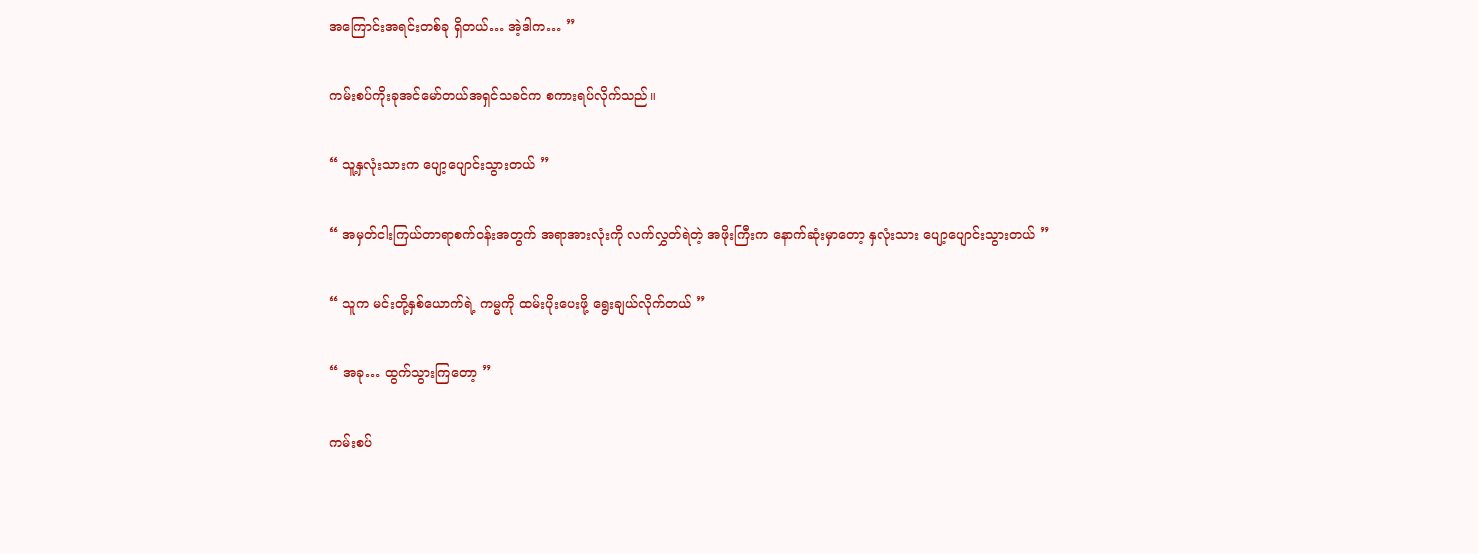အကြောင်းအရင်းတစ်ခု ရှိတယ်… အဲ့ဒါက… ”

ကမ်းစပ်ကိုးခုအင်မော်တယ်အရှင်သခင်က စကားရပ်လိုက်သည်။

“ သူ့နှလုံးသားက ပျော့ပျောင်းသွားတယ် ”

“ အမှတ်ငါးကြယ်တာရာစက်ဝန်းအတွက် အရာအားလုံးကို လက်လွှတ်ရဲတဲ့ အဖိုးကြီးက နောက်ဆုံးမှာတော့ နှလုံးသား ပျော့ပျောင်းသွားတယ် ”

“ သူက မင်းတို့နှစ်ယောက်ရဲ့ ကမ္မကို ထမ်းပိုးပေးဖို့ ရွေးချယ်လိုက်တယ် ”

“ အခု… ထွက်သွားကြတော့ ”

ကမ်းစပ်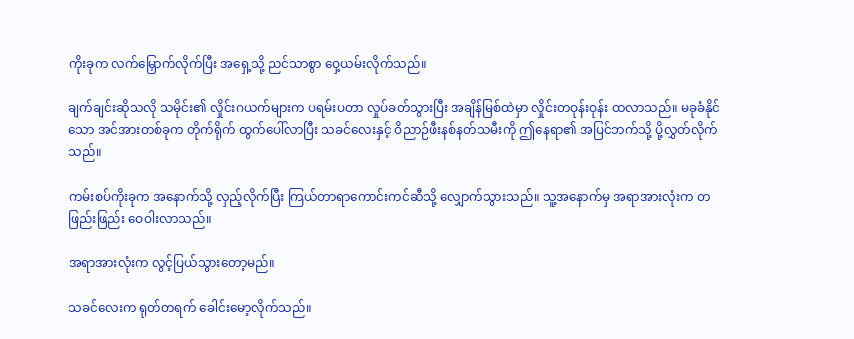ကိုးခုက လက်မြှောက်လိုက်ပြီး အရှေ့သို့ ညင်သာစွာ ဝှေ့ယမ်းလိုက်သည်။

ချက်ချင်းဆိုသလို သမိုင်း၏ လှိုင်းဂယက်များက ပရမ်းပတာ လှုပ်ခတ်သွားပြီး အချိန်မြစ်ထဲမှာ လှိုင်းတဝုန်းဝုန်း ထလာသည်။ မခုခံနိုင်သော အင်အားတစ်ခုက တိုက်ရိုက် ထွက်ပေါ်လာပြီး သခင်လေးနှင့် ဝိညာဉ်ဖီးနစ်နတ်သမီးကို ဤနေရာ၏ အပြင်ဘက်သို့ ပို့လွှတ်လိုက်သည်။

ကမ်းစပ်ကိုးခုက အနောက်သို့ လှည့်လိုက်ပြီး ကြယ်တာရာကောင်းကင်ဆီသို့ လျှောက်သွားသည်။ သူ့အနောက်မှ အရာအားလုံးက တဖြည်းဖြည်း ဝေဝါးလာသည်။

အရာအားလုံးက လွင့်ပြယ်သွားတော့မည်။

သခင်လေးက ရုတ်တရက် ခေါင်းမော့လိုက်သည်။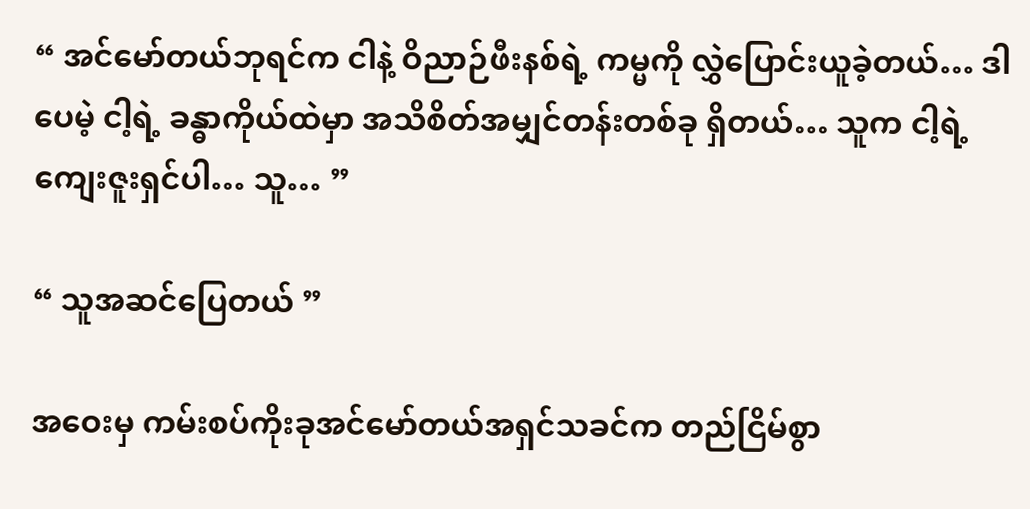“ အင်မော်တယ်ဘုရင်က ငါနဲ့ ဝိညာဉ်ဖီးနစ်ရဲ့ ကမ္မကို လွှဲပြောင်းယူခဲ့တယ်… ဒါပေမဲ့ ငါ့ရဲ့ ခန္ဓာကိုယ်ထဲမှာ အသိစိတ်အမျှင်တန်းတစ်ခု ရှိတယ်… သူက ငါ့ရဲ့ ကျေးဇူးရှင်ပါ… သူ… ”

“ သူအဆင်ပြေတယ် ”

အဝေးမှ ကမ်းစပ်ကိုးခုအင်မော်တယ်အရှင်သခင်က တည်ငြိမ်စွာ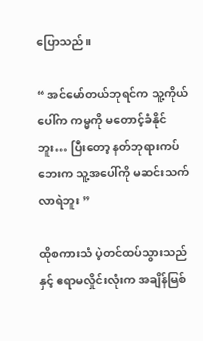ပြောသည်။

“ အင်မော်တယ်ဘုရင်က သူ့ကိုယ်ပေါ်က ကမ္မကို မတောင့်ခံနိုင်ဘူး… ပြီးတော့ နတ်ဘုရားကပ်ဘေးက သူ့အပေါ်ကို မဆင်းသက်လာရဲဘူး ”

ထိုစကားသံ ပဲ့တင်ထပ်သွားသည်နှင့် ဧရာမလှိုင်းလုံးက အချိန်မြစ်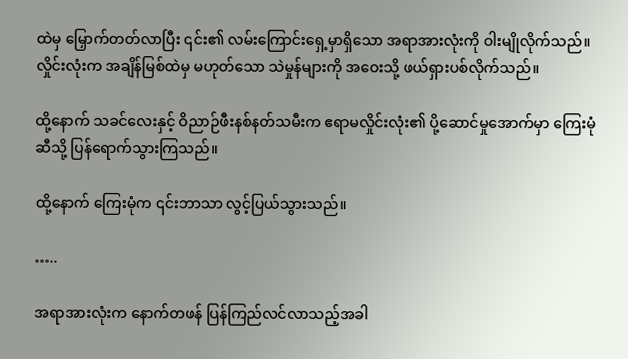ထဲမှ မြှောက်တတ်လာပြီး ၎င်း၏ လမ်းကြောင်းရှေ့မှာရှိသော အရာအားလုံးကို ဝါးမျိုလိုက်သည်။ လှိုင်းလုံးက အချိန်မြစ်ထဲမှ မဟုတ်သော သဲမှုန်များကို အဝေးသို့ ဖယ်ရှားပစ်လိုက်သည်။

ထို့နောက် သခင်လေးနှင့် ဝိညာဉ်ဖီးနစ်နတ်သမီးက ဧရာမလှိုင်းလုံး၏ ပို့ဆောင်မှုအောက်မှာ ကြေးမုံဆီသို့ ပြန်ရောက်သွားကြသည်။

ထို့နောက် ကြေးမုံက ၎င်းဘာသာ လွင့်ပြယ်သွားသည်။

…..

အရာအားလုံးက နောက်တဖန် ပြန်ကြည်လင်လာသည့်အခါ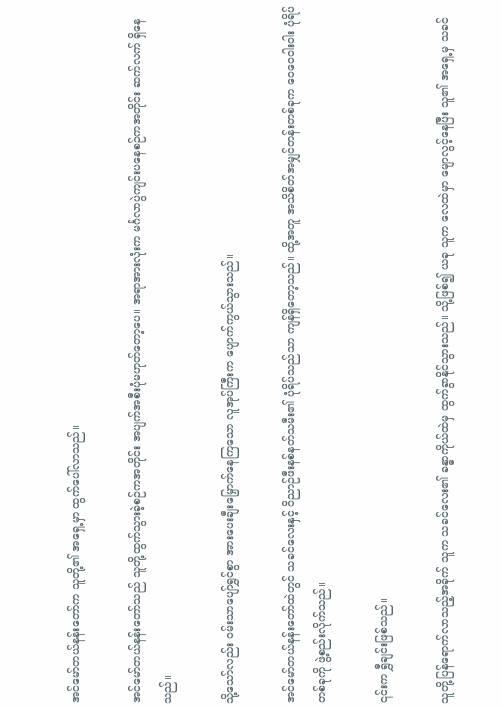အင်မော်တယ်နန်းတော်က သူတို့၏ အရှေ့မှာ ထွက်ပေါ်လာသည်။

အင်မော်တယ်နန်းတော်သည် သူတို့ထွက်သွားခဲ့စဉ်ကအတိုင်း အပျက်အစီးပုံမဟုတ်တော့ပေ။ အရာအားလုံးက မင်္ဂလာပွဲကျင်းပနေစဉ်ကအတိုင်း ဆက်လက် ရှိနေသည်။

သို့သော်လည်း ဝမ်းသာပျော်ရွှင်စွာ အားပေးချီးမြှောက်နေကြသော လူအုပ်ကြီးက ပျောက်ကွယ်သွားသည်။

အင်မော်တယ်နန်းတော်ထဲတွင် သခင်လေးနှင့် ဝိညာဉ်ဖီးနစ်နတ်သမီး၏ ပုံရိပ်သည်သာ ကျန်ရှိတော့သည်။ ထို့အတူ အသိစိတ်အမျှင်တန်းတစ်ခုက ဝေဝေဝါးဝါး ပုံရိပ်တစ်ခုကို ဖွဲ့စည်းလိုက်သည်။

၎င်းက ရွှီချင်းဖြစ်သည်။

သူတို့ပြန်ရောက်လာသည့်အခိုက် သူက သခင်လေး၏ ခန္ဓာကိုယ်ထဲမှ ထွက်ခွာနိုင်သွားသည်။ သို့ဖြစ်၍ ယခု သူက လေထဲမှာ မျောလွင့်နေပြီး သူ၏ အရှေ့မှ သခင်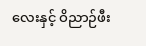လေးနှင့် ဝိညာဉ်ဖီး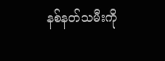နစ်နတ်သမီးကို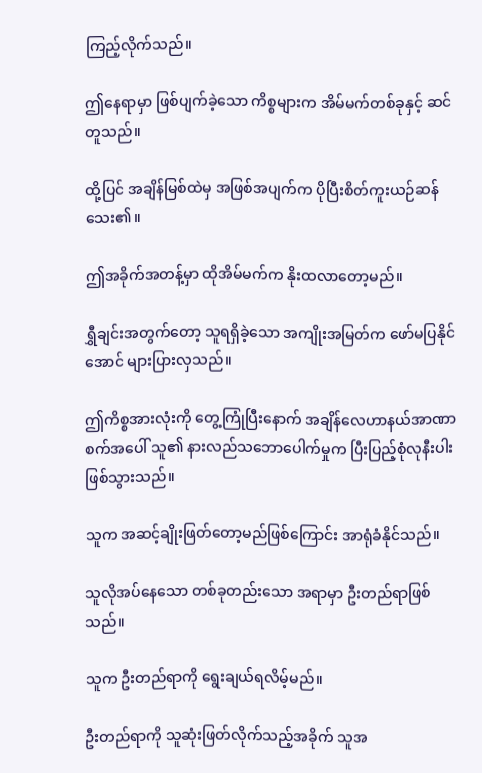ကြည့်လိုက်သည်။

ဤနေရာမှာ ဖြစ်ပျက်ခဲ့သော ကိစ္စများက အိမ်မက်တစ်ခုနှင့် ဆင်တူသည်။

ထို့ပြင် အချိန်မြစ်ထဲမှ အဖြစ်အပျက်က ပိုပြီးစိတ်ကူးယဉ်ဆန်သေး၏။

ဤအခိုက်အတန့်မှာ ထိုအိမ်မက်က နိုးထလာတော့မည်။

ရွှီချင်းအတွက်တော့ သူရရှိခဲ့သော အကျိုးအမြတ်က ဖော်မပြနိုင်အောင် များပြားလှသည်။

ဤကိစ္စအားလုံးကို တွေ့ကြုံပြီးနောက် အချိန်လေဟာနယ်အာဏာစက်အပေါ် သူ၏ နားလည်သဘောပေါက်မှုက ပြီးပြည့်စုံလုနီးပါး ဖြစ်သွားသည်။

သူက အဆင့်ချိုးဖြတ်တော့မည်ဖြစ်ကြောင်း အာရုံခံနိုင်သည်။

သူလိုအပ်နေသော တစ်ခုတည်းသော အရာမှာ ဦးတည်ရာဖြစ်သည်။

သူက ဦးတည်ရာကို ရွေးချယ်ရလိမ့်မည်။

ဦးတည်ရာကို သူဆုံးဖြတ်လိုက်သည့်အခိုက် သူအ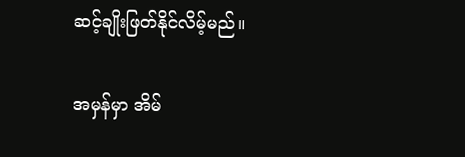ဆင့်ချိုးဖြတ်နိုင်လိမ့်မည်။

အမှန်မှာ အိမ်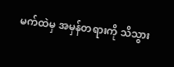မက်ထဲမှ အမှန်တရားကို သိသွား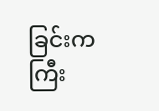ခြင်းက ကြီး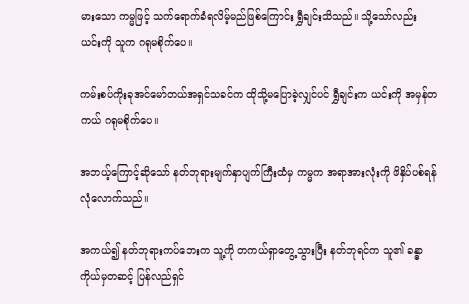မားသော ကမ္မဖြင့် သက်ရောက်ခံရလိမ့်မည်ဖြစ်ကြောင်း ရွှီချင်းသိသည်။ သို့သော်လည်း ယင်းကို သူက ဂရုမစိုက်ပေ။

ကမ်းစပ်ကိုးခုအင်မော်တယ်အရှင်သခင်က ထိုသို့မပြောခဲ့လျှင်ပင် ရွှီချင်းက ယင်းကို အမှန်တကယ် ဂရုမစိုက်ပေ။

အဘယ့်ကြောင့်ဆိုသော် နတ်ဘုရားမျက်နှာပျက်ကြီးထံမှ ကမ္မက အရာအားလုံးကို ဖိနှိပ်ပစ်ရန် လုံလောက်သည်။

အကယ်၍ နတ်ဘုရားကပ်ဘေးက သူ့ကို တကယ်ရှာတွေ့သွားပြီး နတ်ဘုရင်က သူ၏ ခန္ဓာကိုယ်မှတဆင့် ပြန်လည်ရှင်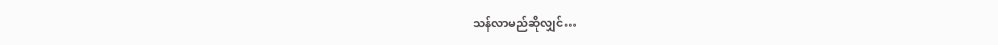သန်လာမည်ဆိုလျှင်…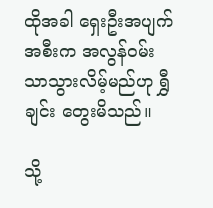ထိုအခါ ရှေးဦးအပျက်အစီးက အလွန်ဝမ်းသာသွားလိမ့်မည်ဟု ရွှီချင်း တွေးမိသည်။

သို့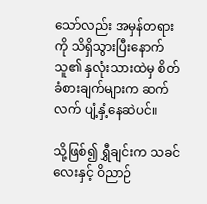သော်လည်း အမှန်တရားကို သိရှိသွားပြီးနောက် သူ၏ နှလုံးသားထဲမှ စိတ်ခံစားချက်များက ဆက်လက် ပျံ့နှံ့နေဆဲပင်။

သို့ဖြစ်၍ ရွှီချင်းက သခင်လေးနှင့် ဝိညာဉ်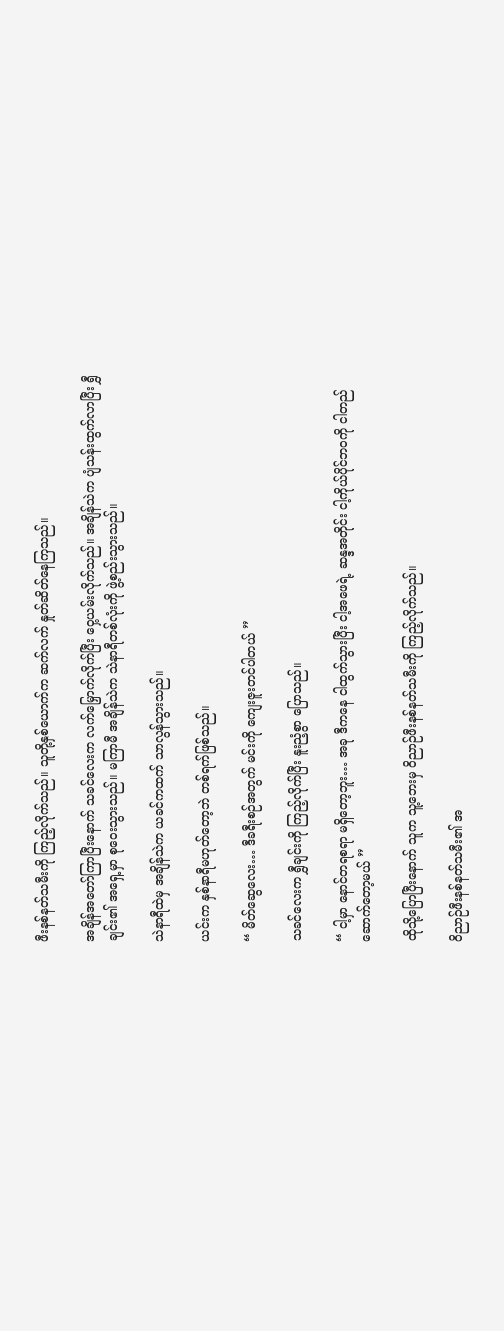ဖီးနစ်နတ်သမီးကို ကြည့်လိုက်သည်။ သူတို့နှစ်ယောက်က ဆက်လက် နှုတ်ဆိတ်နေကြသည်။

အချိန်အတော်ကြာပြီးနောက် သခင်လေးက လက်မြှောက်လိုက်ပြီး ဝှေ့ယမ်းလိုက်သည်။ အချိန်သဲက ပျံသန်းထွက်လာပြီး ရွှီချင်း၏ အရှေ့မှာ စုဝေးသွားသည်။ မကြာမီ အချိန်သဲက သဲနာရီတစ်လုံးကို ဖွဲ့စည်းသွားသည်။

သဲနာရီထဲမှ အချိန်သဲက ယခင်ကထက် သာလွန်သွားသည်။

ယင်းက နှစ်နာရီမဟုတ်တော့ဘဲ တစ်ရက်ဖြစ်သည်။

“ မိတ်ဆွေလေး… ဒီခရီးစဉ်အတွက် မင်းကို ကျေးဇူးတင်ပါတယ် ”

သခင်လေးက ရွှီချင်းကို ကြည့်လိုက်ပြီး နူးညံ့စွာ ပြောသည်။

“ ငါ့မှာ နောင်တရစရာ မရှိတော့ဘူး… အခု ဒီကနေ ငါထွက်သွားပြီး ငါ့အဖေရဲ့ ဆန္ဒအတိုင်း ငါ့ကိုယ်ပိုင်ဘဝကို ငါတည်ဆောက်တော့မယ် ”

ထိုသို့ပြောပြီးနောက် သူက သူ့ဘေးမှ ဝိညာဉ်ဖီးနစ်နတ်သမီးကို ကြည့်လိုက်သည်။

ဝိညာဉ်ဖီးနစ်နတ်သမီး၏ အ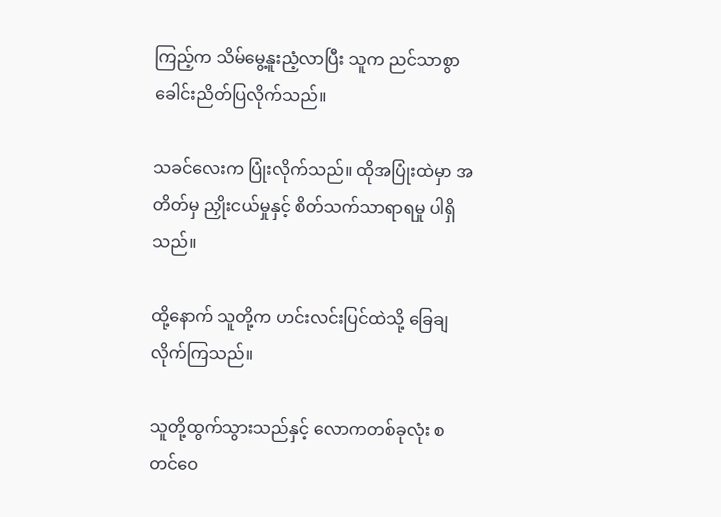ကြည့်က သိမ်မွေ့နူးညံ့လာပြီး သူက ညင်သာစွာ ခေါင်းညိတ်ပြလိုက်သည်။

သခင်လေးက ပြုံးလိုက်သည်။ ထိုအပြုံးထဲမှာ အတိတ်မှ ညှိုးငယ်မှုနှင့် စိတ်သက်သာရာရမှု ပါရှိသည်။

ထို့နောက် သူတို့က ဟင်းလင်းပြင်ထဲသို့ ခြေချလိုက်ကြသည်။

သူတို့ထွက်သွားသည်နှင့် လောကတစ်ခုလုံး စတင်ဝေ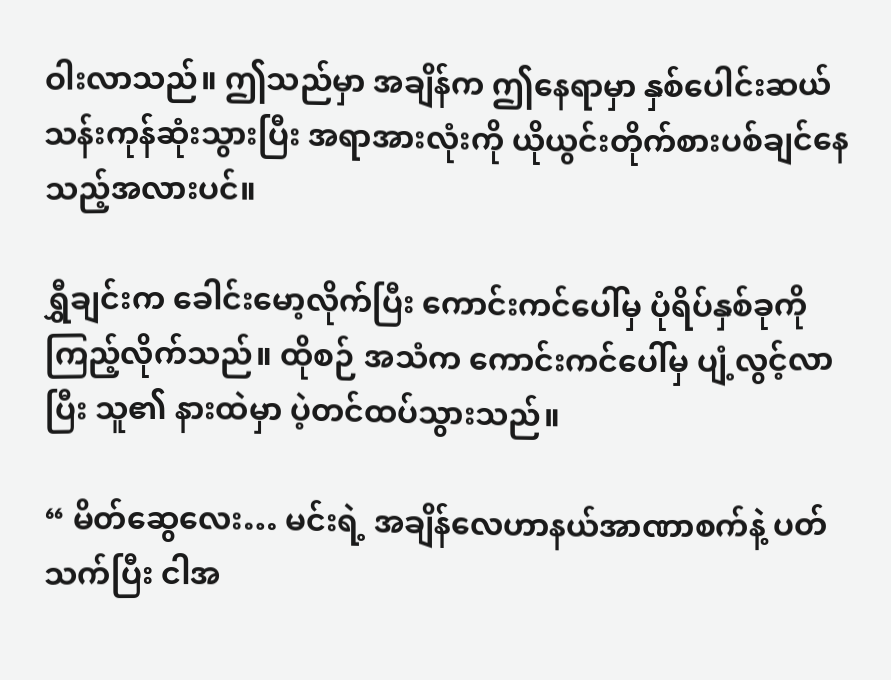ဝါးလာသည်။ ဤသည်မှာ အချိန်က ဤနေရာမှာ နှစ်ပေါင်းဆယ်သန်းကုန်ဆုံးသွားပြီး အရာအားလုံးကို ယိုယွင်းတိုက်စားပစ်ချင်နေသည့်အလားပင်။

ရွှီချင်းက ခေါင်းမော့လိုက်ပြီး ကောင်းကင်ပေါ်မှ ပုံရိပ်နှစ်ခုကို ကြည့်လိုက်သည်။ ထိုစဉ် အသံက ကောင်းကင်ပေါ်မှ ပျံ့လွင့်လာပြီး သူ၏ နားထဲမှာ ပဲ့တင်ထပ်သွားသည်။

“ မိတ်ဆွေလေး… မင်းရဲ့ အချိန်လေဟာနယ်အာဏာစက်နဲ့ ပတ်သက်ပြီး ငါအ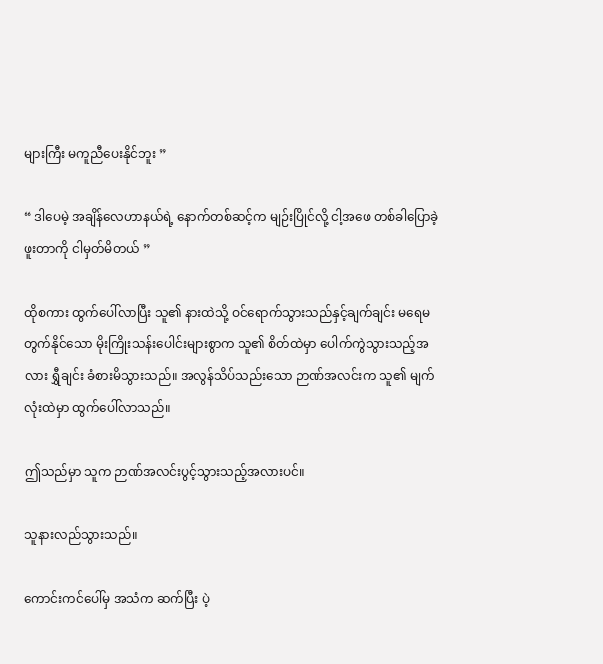များကြီး မကူညီပေးနိုင်ဘူး ”

“ ဒါပေမဲ့ အချိန်လေဟာနယ်ရဲ့ နောက်တစ်ဆင့်က မျဉ်းပြိုင်လို့ ငါ့အဖေ တစ်ခါပြောခဲ့ဖူးတာကို ငါမှတ်မိတယ် ”

ထိုစကား ထွက်ပေါ်လာပြီး သူ၏ နားထဲသို့ ဝင်ရောက်သွားသည်နှင့်ချက်ချင်း မရေမတွက်နိုင်သော မိုးကြိုးသန်းပေါင်းများစွာက သူ၏ စိတ်ထဲမှာ ပေါက်ကွဲသွားသည့်အလား ရွှီချင်း ခံစားမိသွားသည်။ အလွန်သိပ်သည်းသော ဉာဏ်အလင်းက သူ၏ မျက်လုံးထဲမှာ ထွက်ပေါ်လာသည်။

ဤသည်မှာ သူက ဉာဏ်အလင်းပွင့်သွားသည့်အလားပင်။

သူနားလည်သွားသည်။

ကောင်းကင်ပေါ်မှ အသံက ဆက်ပြီး ပဲ့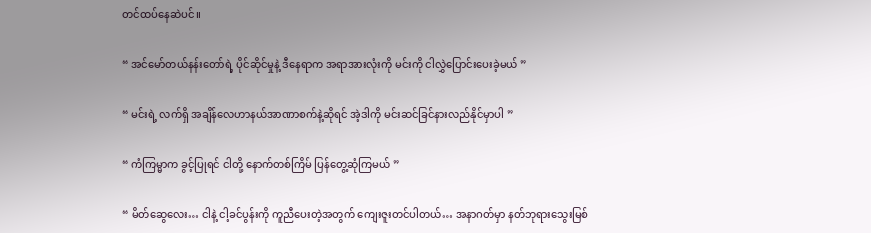တင်ထပ်နေဆဲပင်။

“ အင်မော်တယ်နန်းတော်ရဲ့ ပိုင်ဆိုင်မှုနဲ့ ဒီနေရာက အရာအားလုံးကို မင်းကို ငါလွှဲပြောင်းပေးခဲ့မယ် ”

“ မင်းရဲ့ လက်ရှိ အချိန်လေဟာနယ်အာဏာစက်နဲ့ဆိုရင် အဲ့ဒါကို မင်းဆင်ခြင်နားလည်နိုင်မှာပါ ”

“ ကံကြမ္မာက ခွင့်ပြုရင် ငါတို့ နောက်တစ်ကြိမ် ပြန်တွေ့ဆုံကြမယ် ”

“ မိတ်ဆွေလေး… ငါနဲ့ ငါ့ခင်ပွန်းကို ကူညီပေးတဲ့အတွက် ကျေးဇူးတင်ပါတယ်… အနာဂတ်မှာ နတ်ဘုရားသွေးမြစ်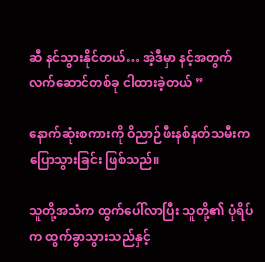ဆီ နင်သွားနိုင်တယ်… အဲ့ဒီမှာ နင့်အတွက် လက်ဆောင်တစ်ခု ငါထားခဲ့တယ် ”

နောက်ဆုံးစကားကို ဝိညာဉ်ဖီးနစ်နတ်သမီးက ပြောသွားခြင်း ဖြစ်သည်။

သူတို့အသံက ထွက်ပေါ်လာပြီး သူတို့၏ ပုံရိပ်က ထွက်ခွာသွားသည်နှင့်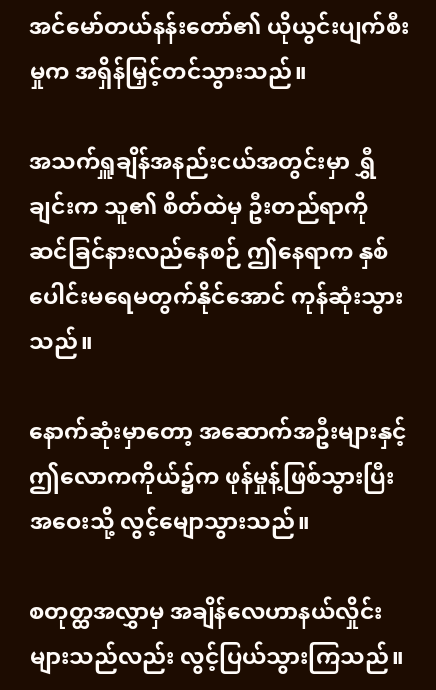အင်မော်တယ်နန်းတော်၏ ယိုယွင်းပျက်စီးမှုက အရှိန်မြှင့်တင်သွားသည်။

အသက်ရှူချိန်အနည်းငယ်အတွင်းမှာ ရွှီချင်းက သူ၏ စိတ်ထဲမှ ဦးတည်ရာကို ဆင်ခြင်နားလည်နေစဉ် ဤနေရာက နှစ်ပေါင်းမရေမတွက်နိုင်အောင် ကုန်ဆုံးသွားသည်။

နောက်ဆုံးမှာတော့ အဆောက်အဦးများနှင့် ဤလောကကိုယ်၌က ဖုန်မှုန့်ဖြစ်သွားပြီး အဝေးသို့ လွင့်မျောသွားသည်။

စတုတ္ထအလွှာမှ အချိန်လေဟာနယ်လှိုင်းများသည်လည်း လွင့်ပြယ်သွားကြသည်။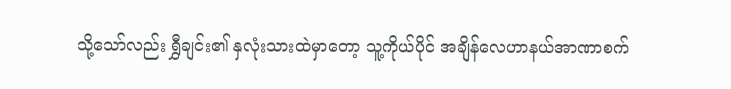သို့သော်လည်း ရွှီချင်း၏ နှလုံးသားထဲမှာ‌တော့ သူ့ကိုယ်ပိုင် အချိန်လေဟာနယ်အာဏာစက်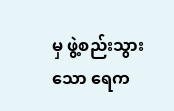မှ ဖွဲ့စည်းသွားသော ရေက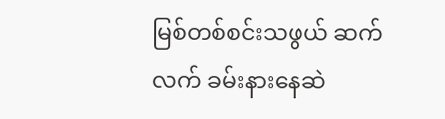မြစ်တစ်စင်းသဖွယ် ဆက်လက် ခမ်းနားနေဆဲ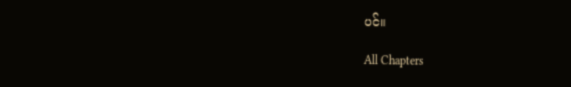ပင်။

All Chapters